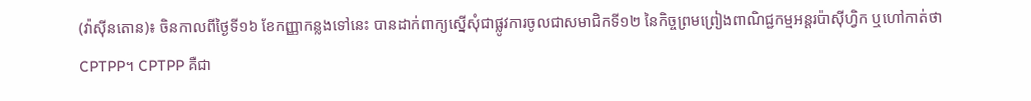(វ៉ាស៊ីនតោន)៖ ចិនកាលពីថ្ងៃទី១៦ ខែកញ្ញាកន្លងទៅនេះ បានដាក់ពាក្យស្នើសុំជាផ្លូវការចូលជាសមាជិកទី១២ នៃកិច្ចព្រមព្រៀងពាណិជ្ជកម្មអន្តរប៉ាស៊ីហ្វិក ឬហៅកាត់ថា CPTPP។ CPTPP គឺជា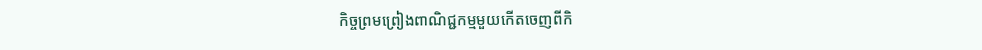កិច្ចព្រមព្រៀងពាណិជ្ជកម្មមួយកើតចេញពីកិ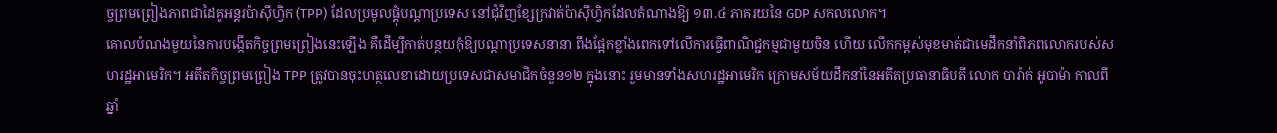ច្ចព្រមព្រៀងភាពជាដៃគូអន្តរប៉ាស៊ីហ្វិក (TPP) ដែលប្រមូលផ្ដុំបណ្ដាប្រទេស នៅជុំវិញខ្សែក្រវាត់ប៉ាស៊ីហ្វិកដែលតំណាងឱ្យ ១៣.៤ ភាគរយនៃ GDP សកលលោក។
គោលបំណងមួយនៃការបង្កើតកិច្ចព្រមព្រៀងនេះឡើង គឺដើម្បីកាត់បន្ថយកុំឱ្យបណ្ដាប្រទេសនានា ពឹងផ្អែកខ្លាំងពេកទៅលើការធ្វើពាណិជ្ជកម្មជាមួយចិន ហើយ លើកកម្ពស់មុខមាត់ជាមេដឹកនាំពិភពលោករបស់សហរដ្ឋអាមេរិក។ អតីតកិច្ចព្រមព្រៀង TPP ត្រូវបានចុះហត្ថលេខាដោយប្រទេសជាសមាជិកចំនួន១២ ក្នុងនោះ រួមមានទាំងសហរដ្ឋអាមេរិក ក្រោមសម័យដឹកនាំនៃអតីតប្រធានាធិបតី លោក បារ៉ាក់ អូបាម៉ា កាលពីឆ្នាំ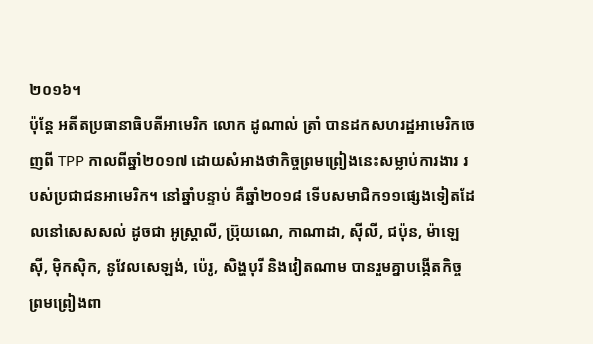២០១៦។
ប៉ុន្តែ អតីតប្រធានាធិបតីអាមេរិក លោក ដូណាល់ ត្រាំ បានដកសហរដ្ឋអាមេរិកចេញពី TPP កាលពីឆ្នាំ២០១៧ ដោយសំអាងថាកិច្ចព្រមព្រៀងនេះសម្លាប់ការងារ របស់ប្រជាជនអាមេរិក។ នៅឆ្នាំបន្ទាប់ គឺឆ្នាំ២០១៨ ទើបសមាជិក១១ផ្សេងទៀតដែលនៅសេសសល់ ដូចជា អូស្រ្តាលី, ប្រ៊ុយណេ, កាណាដា, ស៊ីលី, ជប៉ុន, ម៉ាឡេស៊ី, ម៉ិកស៊ិក, នូវែលសេឡង់, ប៉េរូ, សិង្ហបុរី និងវៀតណាម បានរួមគ្នាបង្កើតកិច្ចព្រមព្រៀងពា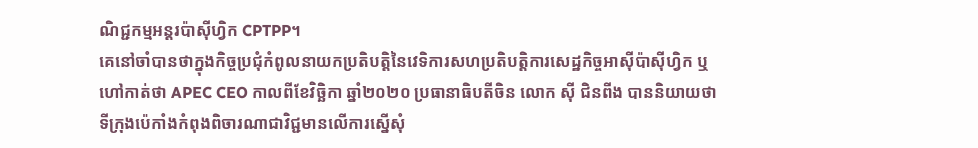ណិជ្ជកម្មអន្តរប៉ាស៊ីហ្វិក CPTPP។
គេនៅចាំបានថាក្នុងកិច្ចប្រជុំកំពូលនាយកប្រតិបត្តិនៃវេទិការសហប្រតិបត្តិការសេដ្ឋកិច្ចអាស៊ីប៉ាស៊ីហ្វិក ឬហៅកាត់ថា APEC CEO កាលពីខែវិច្ឆិកា ឆ្នាំ២០២០ ប្រធានាធិបតីចិន លោក ស៊ី ជិនពីង បាននិយាយថាទីក្រុងប៉េកាំងកំពុងពិចារណាជាវិជ្ជមានលើការស្នើសុំ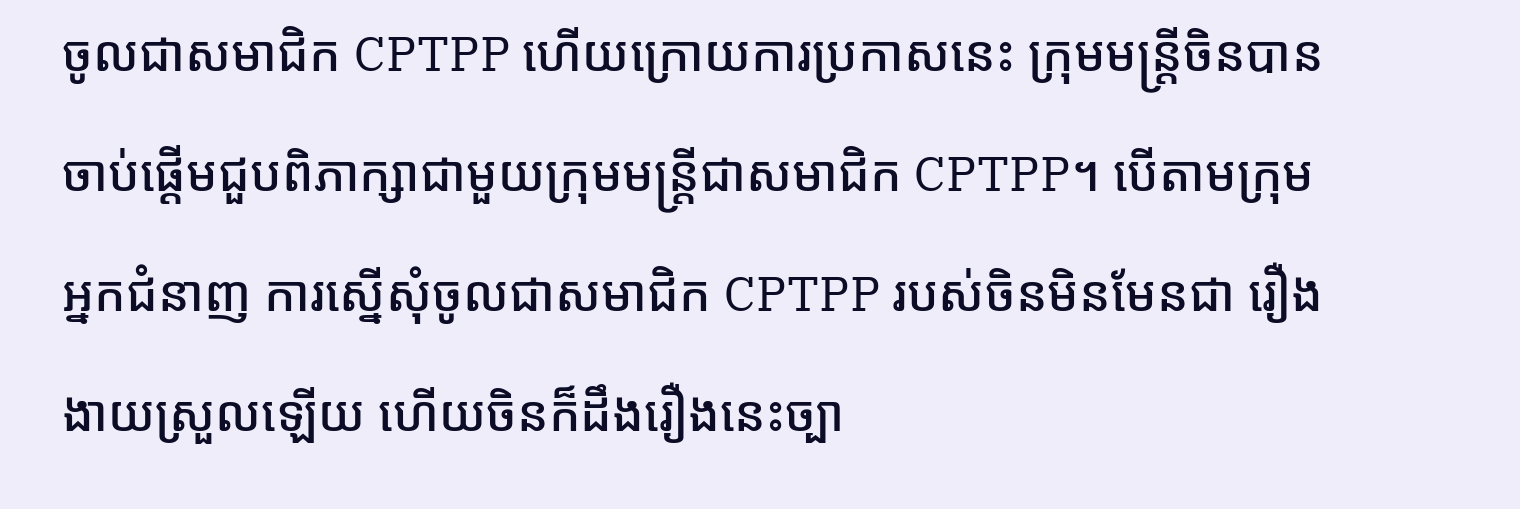ចូលជាសមាជិក CPTPP ហើយក្រោយការប្រកាសនេះ ក្រុមមន្ត្រីចិនបានចាប់ផ្ដើមជួបពិភាក្សាជាមួយក្រុមមន្ត្រីជាសមាជិក CPTPP។ បើតាមក្រុមអ្នកជំនាញ ការស្នើសុំចូលជាសមាជិក CPTPP របស់ចិនមិនមែនជា រឿងងាយស្រួលឡើយ ហើយចិនក៏ដឹងរឿងនេះច្បា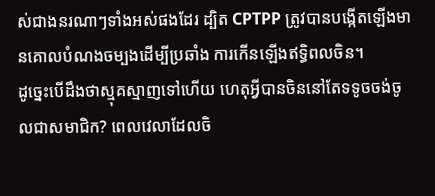ស់ជាងនរណាៗទាំងអស់ផងដែរ ដ្បិត CPTPP ត្រូវបានបង្កើតឡើងមានគោលបំណងចម្បងដើម្បីប្រឆាំង ការកើនឡើងឥទ្ធិពលចិន។
ដូច្នេះបើដឹងថាស្មុគស្មាញទៅហើយ ហេតុអ្វីបានចិននៅតែទទូចចង់ចូលជាសមាជិក? ពេលវេលាដែលចិ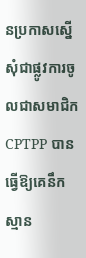នប្រកាសស្នើសុំជាផ្លូវការចូលជាសមាជិក CPTPP បាន ធ្វើឱ្យគេនឹកស្មាន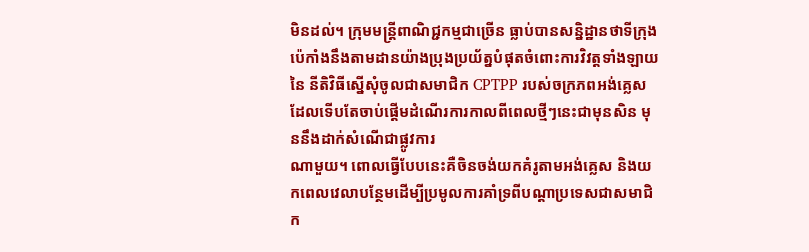មិនដល់។ ក្រុមមន្ត្រីពាណិជ្ជកម្មជាច្រើន ធ្លាប់បានសន្និដ្ឋានថាទីក្រុងប៉េកាំងនឹងតាមដានយ៉ាងប្រុងប្រយ័ត្នបំផុតចំពោះការវិវត្តទាំងឡាយនៃ នីតិវិធីស្នើសុំចូលជាសមាជិក CPTPP របស់ចក្រភពអង់គ្លេសដែលទើបតែចាប់ផ្ដើមដំណើរការកាលពីពេលថ្មីៗនេះជាមុនសិន មុននឹងដាក់សំណើជាផ្លូវការ
ណាមួយ។ ពោលធ្វើបែបនេះគឺចិនចង់យកគំរូតាមអង់គ្លេស និងយកពេលវេលាបន្ថែមដើម្បីប្រមូលការគាំទ្រពីបណ្ដាប្រទេសជាសមាជិក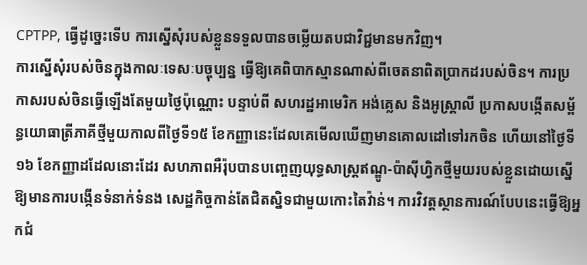CPTPP, ធ្វើដូច្នេះទើប ការស្នើសុំរបស់ខ្លួនទទួលបានចម្លើយតបជាវិជ្ជមានមកវិញ។
ការស្នើសុំរបស់ចិនក្នុងកាលៈទេសៈបច្ចុប្បន្ន ធ្វើឱ្យគេពិបាកស្មានណាស់ពីចេតនាពិតប្រាកដរបស់ចិន។ ការប្រកាសរបស់ចិនធ្វើឡើងតែមួយថ្ងៃប៉ុណ្ណោះ បន្ទាប់ពី សហរដ្ឋអាមេរិក អង់គ្លេស និងអូស្ត្រាលី ប្រកាសបង្កើតសម្ព័ន្ធយោធាត្រីភាគីថ្មីមួយកាលពីថ្ងៃទី១៥ ខែកញ្ញានេះដែលគេមើលឃើញមានគោលដៅទៅរកចិន ហើយនៅថ្ងៃទី១៦ ខែកញ្ញាដដែលនោះដែរ សហភាពអឺរ៉ុបបានបញ្ចេញយុទ្ធសាស្ត្រឥណ្ឌូ-ប៉ាស៊ីហ្វិកថ្មីមួយរបស់ខ្លួនដោយស្នើឱ្យមានការបង្កើនទំនាក់ទំនង សេដ្ឋកិច្ចកាន់តែជិតស្និទជាមួយកោះតៃវ៉ាន់។ ការវិវត្តស្ថានការណ៍បែបនេះធ្វើឱ្យអ្នកជំ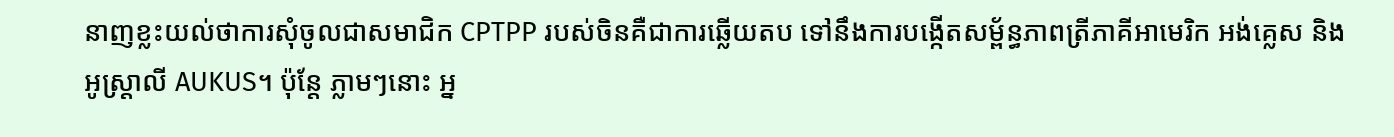នាញខ្លះយល់ថាការសុំចូលជាសមាជិក CPTPP របស់ចិនគឺជាការឆ្លើយតប ទៅនឹងការបង្កើតសម្ព័ន្ធភាពត្រីភាគីអាមេរិក អង់គ្លេស និងអូស្ត្រាលី AUKUS។ ប៉ុន្តែ ភ្លាមៗនោះ អ្ន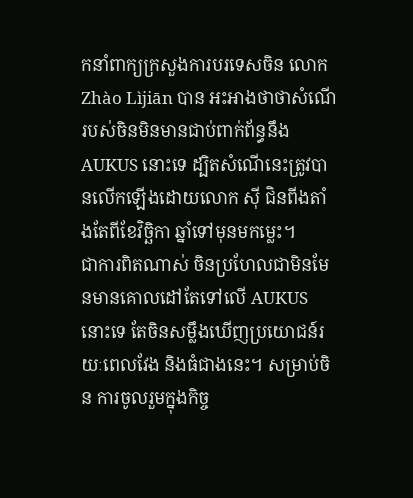កនាំពាក្យក្រសួងការបរទេសចិន លោក Zhào Lìjiān បាន អះអាងថាថាសំណើរបស់ចិនមិនមានជាប់ពាក់ព័ន្ធនឹង AUKUS នោះទេ ដ្បិតសំណើនេះត្រូវបានលើកឡើងដោយលោក ស៊ី ជិនពីងតាំងតែពីខែវិច្ឆិកា ឆ្នាំទៅមុនមកម្លេះ។
ជាការពិតណាស់ ចិនប្រហែលជាមិនមែនមានគោលដៅតែទៅលើ AUKUS នោះទេ តែចិនសម្លឹងឃើញប្រយោជន៍រយៈពេលវែង និងធំជាងនេះ។ សម្រាប់ចិន ការចូលរួមក្នុងកិច្ច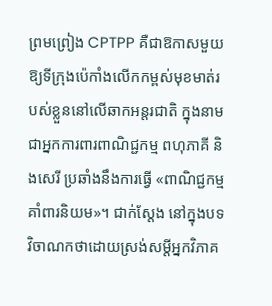ព្រមព្រៀង CPTPP គឺជាឱកាសមួយឱ្យទីក្រុងប៉េកាំងលើកកម្ពស់មុខមាត់របស់ខ្លួននៅលើឆាកអន្តរជាតិ ក្នុងនាមជាអ្នកការពារពាណិជ្ជកម្ម ពហុភាគី និងសេរី ប្រឆាំងនឹងការធ្វើ «ពាណិជ្ជកម្មគាំពារនិយម»។ ជាក់ស្ដែង នៅក្នុងបទវិចាណកថាដោយស្រង់សម្ដីអ្នកវិភាគ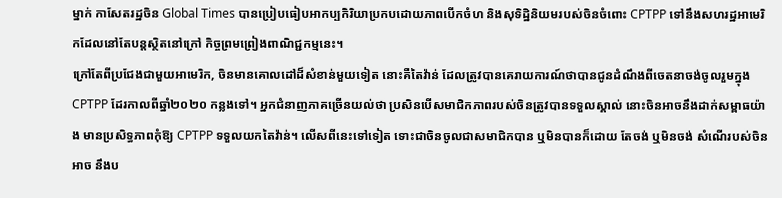ម្នាក់ កាសែតរដ្ឋចិន Global Times បានប្រៀបធៀបអាកប្បកិរិយាប្រកបដោយភាពបើកចំហ និងសុទិដ្ឋិនិយមរបស់ចិនចំពោះ CPTPP ទៅនឹងសហរដ្ឋអាមេរិកដែលនៅតែបន្តស្ថិតនៅក្រៅ កិច្ចព្រមព្រៀងពាណិជ្ជកម្មនេះ។
ក្រៅតែពីប្រជែងជាមួយអាមេរិក, ចិនមានគោលដៅដ៏សំខាន់មួយទៀត នោះគឺតៃវ៉ាន់ ដែលត្រូវបានគេរាយការណ៍ថាបានជូនដំណឹងពីចេតនាចង់ចូលរួមក្នុង CPTPP ដែរកាលពីឆ្នាំ២០២០ កន្លងទៅ។ អ្នកជំនាញភាគច្រើនយល់ថា ប្រសិនបើសមាជិកភាពរបស់ចិនត្រូវបានទទួលស្គាល់ នោះចិនអាចនឹងដាក់សម្ពាធយ៉ាង មានប្រសិទ្ធភាពកុំឱ្យ CPTPP ទទួលយកតៃវ៉ាន់។ លើសពីនេះទៅទៀត ទោះជាចិនចូលជាសមាជិកបាន ឬមិនបានក៏ដោយ តែចង់ ឬមិនចង់ សំណើរបស់ចិនអាច នឹងប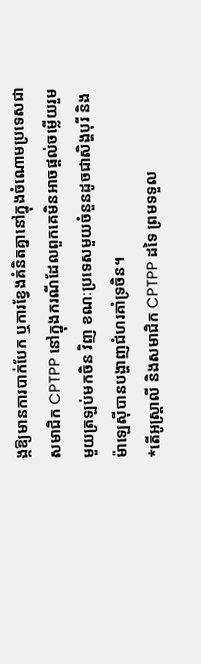ង្កឱ្យមានការបាក់បែក ឬការខ្វែងគំនិតគ្នានៅក្នុងចំណោមប្រទេសជាសមាជិក CPTPP នៅក្នុងករណីដែលពួកគេមិនអាចផ្ដល់ចម្លើយរួមមួយត្រឡប់មកចិន វិញ ខណៈប្រទេសមួយចំនួនដូចជាសិង្ហបុរី និងម៉ាឡេស៊ីបានបង្ហាញជំហរគាំទ្រចិន។
*តើអូស្ត្រាលី និងសមាជិក CPTPP ដទៃ ព្រមទទួល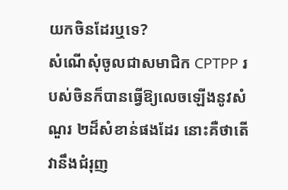យកចិនដែរឬទេ?
សំណើសុំចូលជាសមាជិក CPTPP របស់ចិនក៏បានធ្វើឱ្យលេចឡើងនូវសំណួរ ២ដ៏សំខាន់ផងដែរ នោះគឺថាតើវានឹងជំរុញ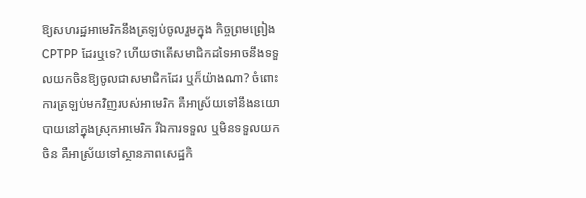ឱ្យសហរដ្ឋអាមេរិកនឹងត្រឡប់ចូលរួមក្នុង កិច្ចព្រមព្រៀង CPTPP ដែរឬទេ? ហើយថាតើសមាជិកដទៃអាចនឹងទទួលយកចិនឱ្យចូលជាសមាជិកដែរ ឬក៏យ៉ាងណា? ចំពោះការត្រឡប់មកវិញរបស់អាមេរិក គឺអាស្រ័យទៅនឹងនយោបាយនៅក្នុងស្រុកអាមេរិក រីឯការទទួល ឬមិនទទួលយកចិន គឺអាស្រ័យទៅស្ថានភាពសេដ្ឋកិ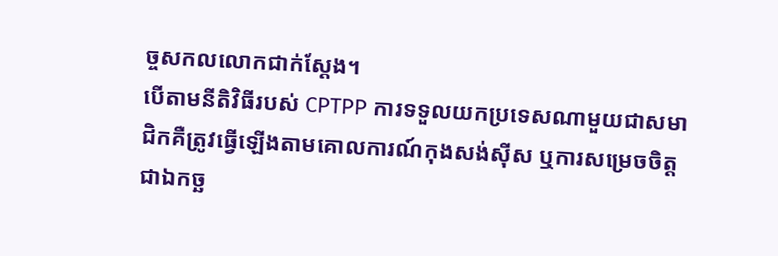ច្ចសកលលោកជាក់ស្ដែង។
បើតាមនីតិវិធីរបស់ CPTPP ការទទួលយកប្រទេសណាមួយជាសមាជិកគឺត្រូវធ្វើឡើងតាមគោលការណ៍កុងសង់ស៊ីស ឬការសម្រេចចិត្តជាឯកច្ឆ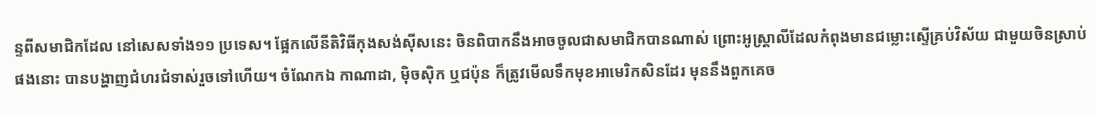ន្ទពីសមាជិកដែល នៅសេសទាំង១១ ប្រទេស។ ផ្អែកលើនីតិវិធីកុងសង់ស៊ីសនេះ ចិនពិបាកនឹងអាចចូលជាសមាជិកបានណាស់ ព្រោះអូស្ត្រាលីដែលកំពុងមានជម្លោះស្ទើគ្រប់វិស័យ ជាមួយចិនស្រាប់ផងនោះ បានបង្ហាញជំហរជំទាស់រួចទៅហើយ។ ចំណែកឯ កាណាដា, ម៉ិចស៊ិក ឬជប៉ុន ក៏ត្រូវមើលទឹកមុខអាមេរិកសិនដែរ មុននឹងពួកគេច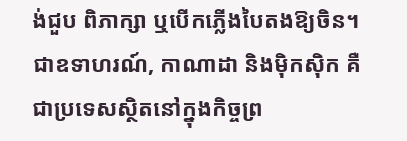ង់ជួប ពិភាក្សា ឬបើកភ្លើងបៃតងឱ្យចិន។ ជាឧទាហរណ៍, កាណាដា និងម៉ិកស៊ិក គឺជាប្រទេសស្ថិតនៅក្នុងកិច្ចព្រ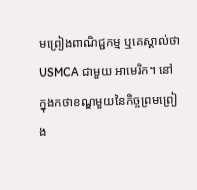មព្រៀងពាណិជ្ជកម្ម ឬគេស្គាល់ថា USMCA ជាមួយ អាមេរិក។ នៅក្នុងកថាខណ្ឌមួយនៃកិច្ចព្រមព្រៀង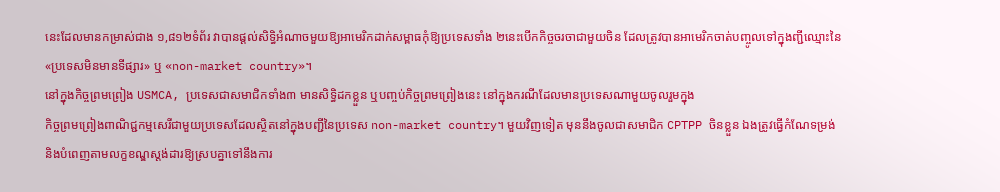នេះដែលមានកម្រាស់ជាង ១,៨១២ទំព័រ វាបានផ្ដល់សិទ្ធិអំណាចមួយឱ្យអាមេរិកដាក់សម្ពាធកុំឱ្យប្រទេសទាំង ២នេះបើកកិច្ចចរចាជាមួយចិន ដែលត្រូវបានអាមេរិកចាត់បញ្ចូលទៅក្នុងញ្ជីឈ្មោះនៃ «ប្រទេសមិនមានទីផ្សារ» ឬ «non-market country»។
នៅក្នុងកិច្ចព្រមព្រៀង USMCA, ប្រទេសជាសមាជិកទាំង៣ មានសិទ្ធិដកខ្លួន ឬបញ្ចប់កិច្ចព្រមព្រៀងនេះ នៅក្នុងករណីដែលមានប្រទេសណាមួយចូលរួមក្នុង
កិច្ចព្រមព្រៀងពាណិជ្ជកម្មសេរីជាមួយប្រទេសដែលស្ថិតនៅក្នុងបញ្ជីនៃប្រទេស non-market country។ មួយវិញទៀត មុននឹងចូលជាសមាជិក CPTPP ចិនខ្លួន ឯងត្រូវធ្វើកំណែទម្រង់ និងបំពេញតាមលក្ខខណ្ឌស្ដង់ដារឱ្យស្របគ្នាទៅនឹងការ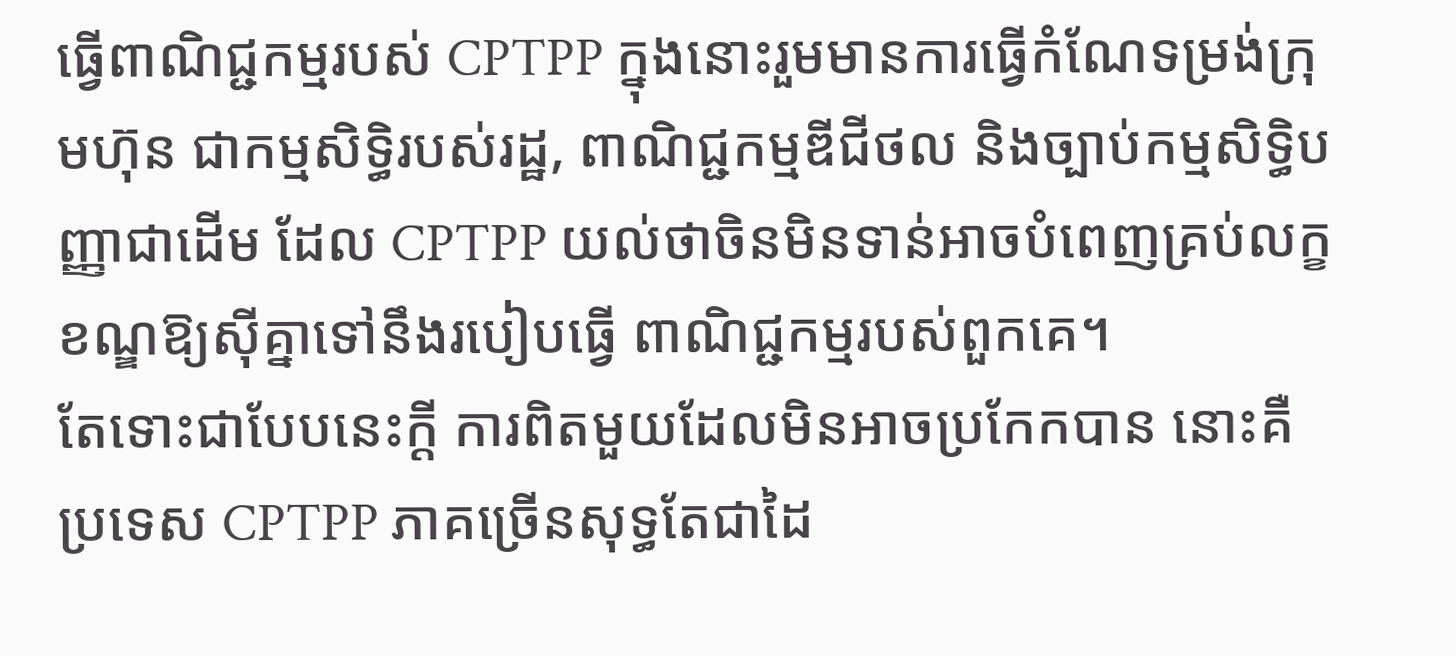ធ្វើពាណិជ្ជកម្មរបស់ CPTPP ក្នុងនោះរួមមានការធ្វើកំណែទម្រង់ក្រុមហ៊ុន ជាកម្មសិទ្ធិរបស់រដ្ឋ, ពាណិជ្ជកម្មឌីជីថល និងច្បាប់កម្មសិទ្ធិបញ្ញាជាដើម ដែល CPTPP យល់ថាចិនមិនទាន់អាចបំពេញគ្រប់លក្ខខណ្ឌឱ្យស៊ីគ្នាទៅនឹងរបៀបធ្វើ ពាណិជ្ជកម្មរបស់ពួកគេ។
តែទោះជាបែបនេះក្ដី ការពិតមួយដែលមិនអាចប្រកែកបាន នោះគឺប្រទេស CPTPP ភាគច្រើនសុទ្ធតែជាដៃ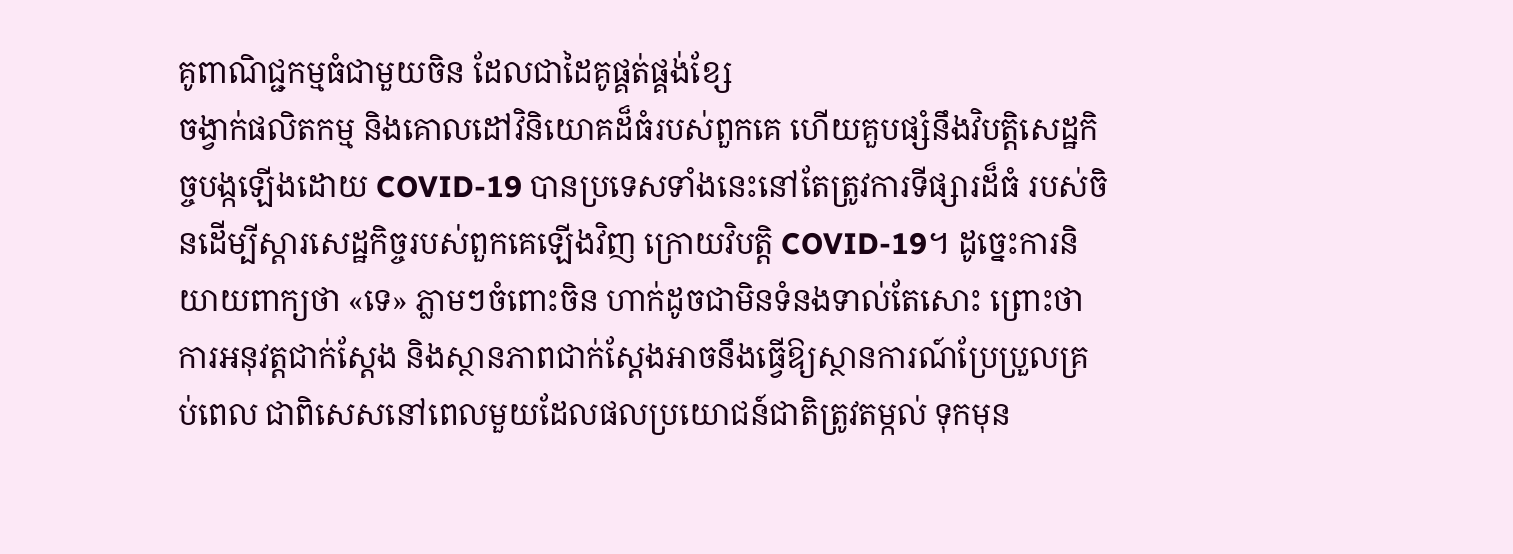គូពាណិជ្ជកម្មធំជាមួយចិន ដែលជាដៃគូផ្គត់ផ្គង់ខ្សែ
ចង្វាក់ផលិតកម្ម និងគោលដៅវិនិយោគដ៏ធំរបស់ពួកគេ ហើយគួបផ្សំនឹងវិបត្តិសេដ្ឋកិច្ចបង្កឡើងដោយ COVID-19 បានប្រទេសទាំងនេះនៅតែត្រូវការទីផ្សារដ៏ធំ របស់ចិនដើម្បីស្ដារសេដ្ឋកិច្ចរបស់ពួកគេឡើងវិញ ក្រោយវិបត្តិ COVID-19។ ដូច្នេះការនិយាយពាក្យថា «ទេ» ភ្លាមៗចំពោះចិន ហាក់ដូចជាមិនទំនងទាល់តែសោះ ព្រោះថាការអនុវត្តជាក់ស្ដែង និងស្ថានភាពជាក់ស្ដែងអាចនឹងធ្វើឱ្យស្ថានការណ៍ប្រែប្រួលគ្រប់ពេល ជាពិសេសនៅពេលមួយដែលផលប្រយោជន៍ជាតិត្រូវតម្កល់ ទុកមុន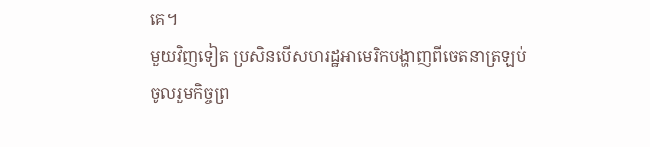គេ។
មួយវិញទៀត ប្រសិនបើសហរដ្ឋអាមេរិកបង្ហាញពីចេតនាត្រឡប់ចូលរួមកិច្ចព្រ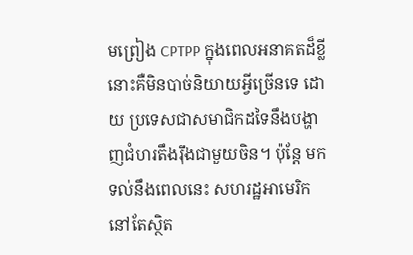មព្រៀង CPTPP ក្នុងពេលអនាគតដ៏ខ្លី នោះគឺមិនបាច់និយាយអ្វីច្រើនទេ ដោយ ប្រទេសជាសមាជិកដទៃនឹងបង្ហាញជំហរតឹងរ៉ឹងជាមួយចិន។ ប៉ុន្តែ មកទល់នឹងពេលនេះ សហរដ្ឋអាមេរិកនៅតែស្ថិត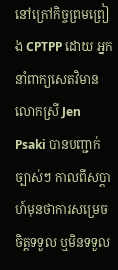នៅក្រៅកិច្ចព្រមព្រៀង CPTPP ដោយ អ្នកនាំពាក្យសេតវិមាន លោកស្រី Jen Psaki បានបញ្ជាក់ច្បាស់ៗ កាលពីសប្ដាហ៍មុនថាការសម្រេចចិត្តទទួល ឬមិនទទួល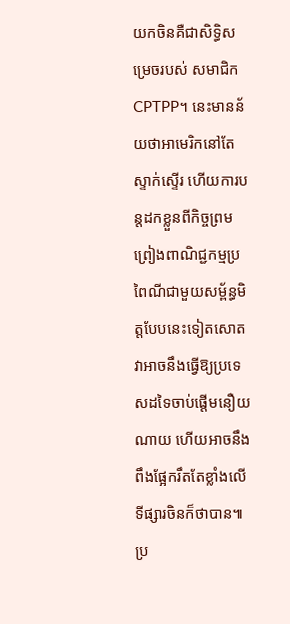យកចិនគឺជាសិទ្ធិសម្រេចរបស់ សមាជិក CPTPP។ នេះមានន័យថាអាមេរិកនៅតែស្ទាក់ស្ទើរ ហើយការបន្តដកខ្លួនពីកិច្ចព្រមព្រៀងពាណិជ្ជកម្មប្រពៃណីជាមួយសម្ព័ន្ធមិត្តបែបនេះទៀតសោត វាអាចនឹងធ្វើឱ្យប្រទេសដទៃចាប់ផ្ដើមនឿយណាយ ហើយអាចនឹងពឹងផ្អែករឹតតែខ្លាំងលើទីផ្សារចិនក៏ថាបាន៕
ប្រ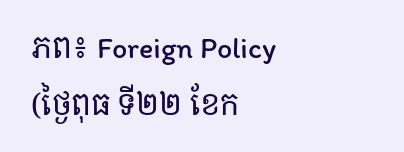ភព៖ Foreign Policy (ថ្ងៃពុធ ទី២២ ខែក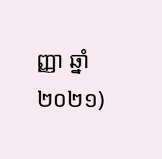ញ្ញា ឆ្នាំ២០២១)